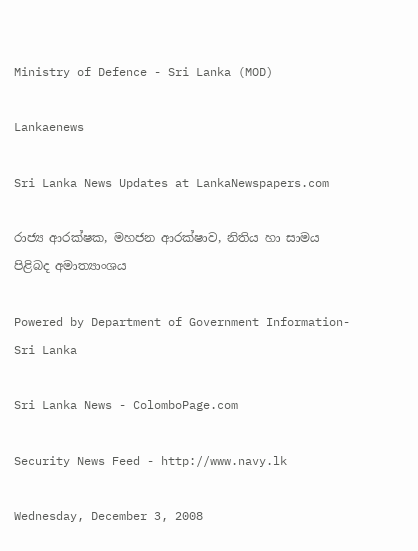Ministry of Defence - Sri Lanka (MOD)

Lankaenews

Sri Lanka News Updates at LankaNewspapers.com

රාජ්‍ය ආරක්ෂක, මහජන ආරක්ෂාව, නිතිය හා සාමය පිළිබද අමාත්‍යාංශය

Powered by Department of Government Information-Sri Lanka

Sri Lanka News - ColomboPage.com

Security News Feed - http://www.navy.lk

Wednesday, December 3, 2008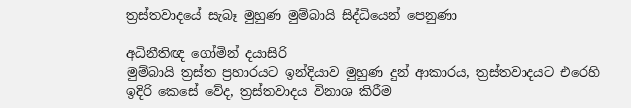ත්‍රස්තවාදයේ සැබෑ මුහුණ මුම්බායි සිද්ධියෙන් පෙනුණා

අධිනීතිඥ ගෝමින් දයාසිරි
මුම්බායි ත්‍රස්ත ප්‍රහාරයට ඉන්දියාව මුහුණ දුන් ආකාරය, ත්‍රස්තවාදයට එරෙහි ඉදිරි කෙසේ වේද, ත්‍රස්තවාදය විනාශ කිරීම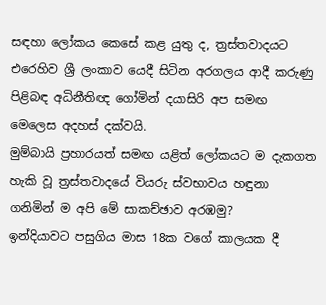සඳහා ලෝකය කෙසේ කළ යුතු ද, ත්‍රස්තවාදයට එරෙහිව ශ්‍රී ලංකාව යෙදී සිටින අරගලය ආදී කරුණු පිළිබඳ අධිනීතිඥ ගෝමින් දයාසිරි අප සමඟ මෙලෙස අදහස් දක්වයි.
මුම්බායි ප්‍රහාරයත් සමඟ යළිත් ලෝකයට ම දැකගත හැකි වූ ත්‍රස්තවාදයේ වියරු ස්වභාවය හඳුනා ගනිමින් ම අපි මේ සාකච්ඡාව අරඹමු?
ඉන්දියාවට පසුගිය මාස 18ක වගේ කාලයක දී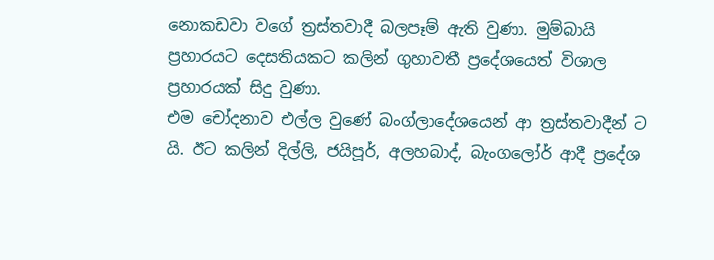නොකඩවා වගේ ත්‍රස්තවාදී බලපෑම් ඇති වුණා. මුම්බායි ප්‍රහාරයට දෙසතියකට කලින් ගුහාවතී ප්‍රදේශයෙත් විශාල ප්‍රහාරයක් සිදු වුණා.
එම චෝදනාව එල්ල වුණේ බංග්ලාදේශයෙන් ආ ත්‍රස්තවාදීන් ට යි. ඊට කලින් දිල්ලි, ජයිපූර්, අලහබාද්, බැංගලෝර් ආදී ප්‍රදේශ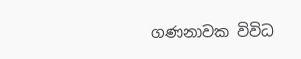ගණනාවක විවිධ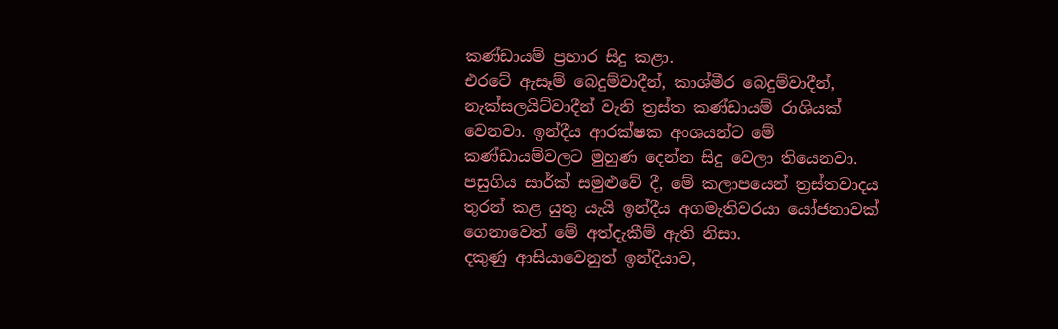කණ්ඩායම් ප්‍රහාර සිදු කළා.
එරටේ ඇසෑම් බෙදුම්වාදීන්, කාශ්මීර බෙදුම්වාදීන්, නැක්සලයිට්වාදීන් වැනි ත්‍රස්ත කණ්ඩායම් රාශියක් වෙනවා. ඉන්දීය ආරක්ෂක අංශයන්ට මේ කණ්ඩායම්වලට මුහුණ දෙන්න සිදු වෙලා තියෙනවා.
පසුගිය සාර්ක් සමුළුවේ දී, මේ කලාපයෙන් ත්‍රස්තවාදය තුරන් කළ යුතු යැයි ඉන්දීය අගමැතිවරයා යෝජනාවක් ගෙනාවෙත් මේ අත්දැකීම් ඇති නිසා.
දකුණු ආසියාවෙනුත් ඉන්දියාව,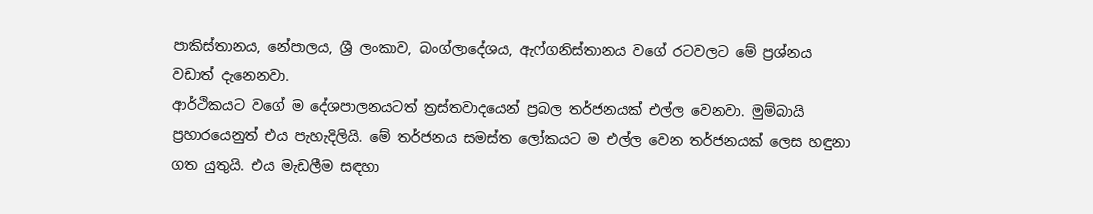පාකිස්තානය, නේපාලය, ශ්‍රී ලංකාව, බංග්ලාදේශය, ඇෆ්ගනිස්තානය වගේ රටවලට මේ ප්‍රශ්නය වඩාත් දැනෙනවා.
ආර්ථිකයට වගේ ම දේශපාලනයටත් ත්‍රස්තවාදයෙන් ප්‍රබල තර්ජනයක් එල්ල වෙනවා. මුම්බායි ප්‍රහාරයෙනුත් එය පැහැදිලියි. මේ තර්ජනය සමස්ත ලෝකයට ම එල්ල වෙන තර්ජනයක් ලෙස හඳුනා ගත යුතුයි. එය මැඩලීම සඳහා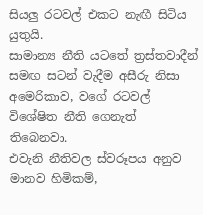සියලු රටවල් එකට නැඟී සිටිය යුතුයි.
සාමාන්‍ය නීති යටතේ ත්‍රස්තවාදීන් සමඟ සටන් වැදීම අසීරු නිසා අමෙරිකාව, වගේ රටවල් විශේෂිත නීති ගෙනැත් තිබෙනවා.
එවැනි නීතිවල ස්වරූපය අනුව මානව හිමිකම්,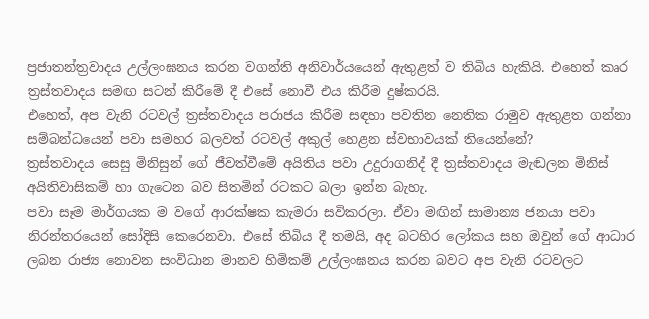ප්‍රජාතන්ත්‍රවාදය උල්ලංඝනය කරන වගන්ති අනිවාර්යයෙන් ඇතුළත් ව තිබිය හැකියි. එහෙත් කෘර ත්‍රස්තවාදය සමඟ සටන් කිරීමේ දී එසේ නොවී එය කිරීම දුෂ්කරයි.
එහෙත්, අප වැනි රටවල් ත්‍රස්තවාදය පරාජය කිරීම සඳහා පවතින නෙතික රාමුව ඇතුළත ගන්නා සම්බන්ධයෙන් පවා සමහර බලවත් රටවල් අකුල් හෙළන ස්වභාවයක් තියෙන්නේ?
ත්‍රස්තවාදය සෙසු මිනිසුන් ගේ ජීවත්වීමේ අයිතිය පවා උදුරාගනිද් දී ත්‍රස්තවාදය මැඬලන මිනිස් අයිතිවාසිකම් හා ගැටෙන බව සිතමින් රටකට බලා ඉන්න බැහැ.
පවා සෑම මාර්ගයක ම වගේ ආරක්ෂක කැමරා සවිකරලා. ඒවා මඟින් සාමාන්‍ය ජනයා පවා නිරන්තරයෙන් සෝදිසි කෙරෙනවා. එසේ තිබිය දී තමයි, අද බටහිර ලෝකය සහ ඔවුන් ගේ ආධාර ලබන රාජ්‍ය නොවන සංවිධාන මානව හිමිකම් උල්ලංඝනය කරන බවට අප වැනි රටවලට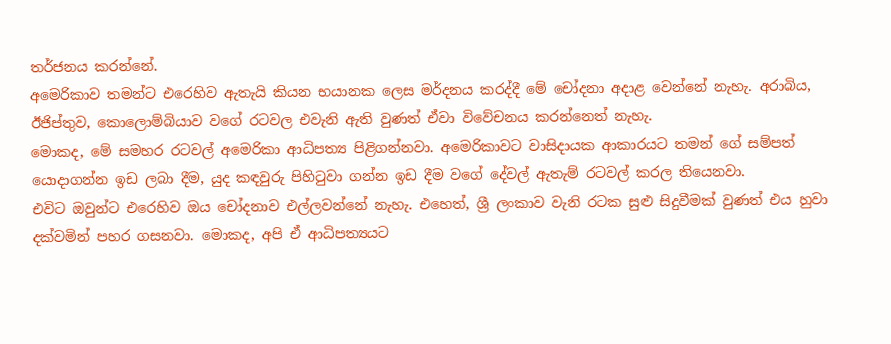තර්ජනය කරන්නේ.
අමෙරිකාව තමන්ට එරෙහිව ඇතැයි කියන භයානක ලෙස මර්දනය කරද්දී මේ චෝදනා අදාළ වෙන්නේ නැහැ. අරාබිය, ඊජිප්තුව, කොලොම්බියාව වගේ රටවල එවැනි ඇති වුණත් ඒවා විවේචනය කරන්නෙත් නැහැ.
මොකද, මේ සමහර රටවල් අමෙරිකා ආධිපත්‍ය පිළිගන්නවා. අමෙරිකාවට වාසිදායක ආකාරයට තමන් ගේ සම්පත් යොදාගන්න ඉඩ ලබා දීම, යුද කඳවුරු පිහිටුවා ගන්න ඉඩ දීම වගේ දේවල් ඇතැම් රටවල් කරල තියෙනවා.
එවිට ඔවුන්ට එරෙහිව ඔය චෝදනාව එල්ලවන්නේ නැහැ. එහෙත්, ශ්‍රී ලංකාව වැනි රටක සුළු සිදුවීමක් වුණත් එය හුවා දක්වමින් පහර ගසනවා. මොකද, අපි ඒ ආධිපත්‍යයට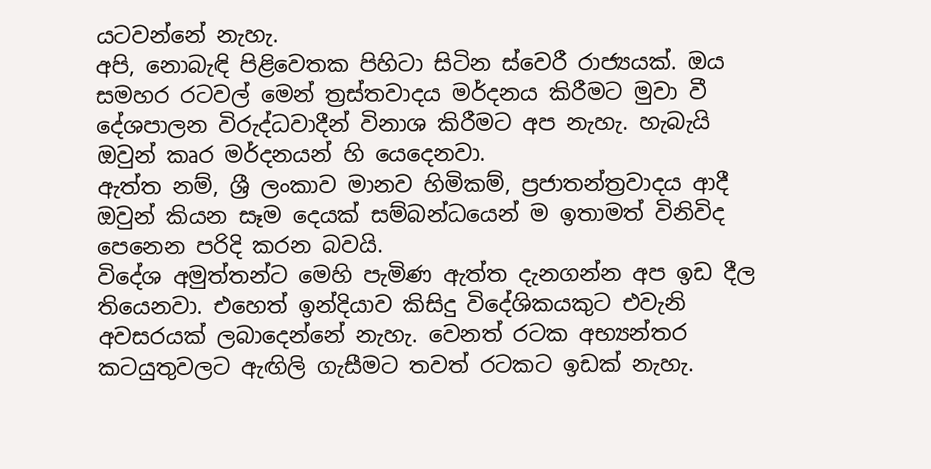යටවන්නේ නැහැ.
අපි, නොබැඳි පිළිවෙතක පිහිටා සිටින ස්වෙරී රාජ්‍යයක්. ඔය සමහර රටවල් මෙන් ත්‍රස්තවාදය මර්දනය කිරීමට මුවා වී දේශපාලන විරුද්ධවාදීන් විනාශ කිරීමට අප නැහැ. හැබැයි ඔවුන් කෘර මර්දනයන් හි යෙදෙනවා.
ඇත්ත නම්, ශ්‍රී ලංකාව මානව හිමිකම්, ප්‍රජාතන්ත්‍රවාදය ආදී ඔවුන් කියන සෑම දෙයක් සම්බන්ධයෙන් ම ඉතාමත් විනිවිද පෙනෙන පරිදි කරන බවයි.
විදේශ අමුත්තන්ට මෙහි පැමිණ ඇත්ත දැනගන්න අප ඉඩ දීල තියෙනවා. එහෙත් ඉන්දියාව කිසිදු විදේශිකයකුට එවැනි අවසරයක් ලබාදෙන්නේ නැහැ. වෙනත් රටක අභ්‍යන්තර කටයුතුවලට ඇඟිලි ගැසීමට තවත් රටකට ඉඩක් නැහැ.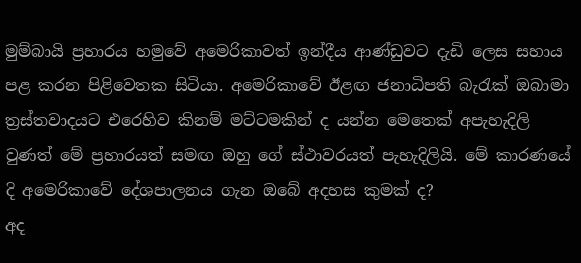මුම්බායි ප්‍රහාරය හමුවේ අමෙරිකාවත් ඉන්දීය ආණ්ඩුවට දැඩි ලෙස සහාය පළ කරන පිළිවෙතක සිටියා. අමෙරිකාවේ ඊළඟ ජනාධිපති බැරැක් ඔබාමා ත්‍රස්තවාදයට එරෙහිව කිනම් මට්ටමකින් ද යන්න මෙතෙක් අපැහැදිලි වුණත් මේ ප්‍රහාරයත් සමඟ ඔහු ගේ ස්ථාවරයත් පැහැදිලියි. මේ කාරණයේ දි අමෙරිකාවේ දේශපාලනය ගැන ඔබේ අදහස කුමක් ද?
අද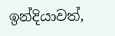ඉන්දියාවත්,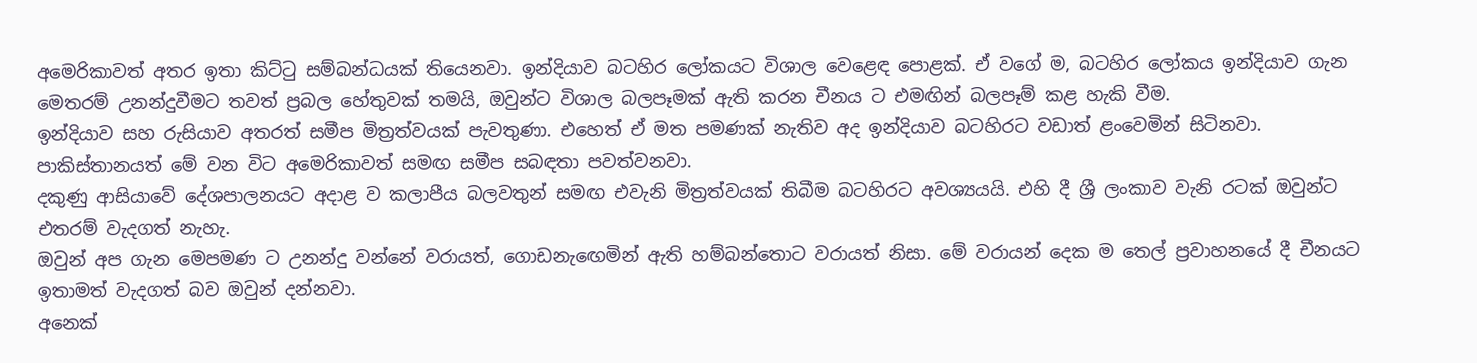අමෙරිකාවත් අතර ඉතා කිට්ටු සම්බන්ධයක් තියෙනවා. ඉන්දියාව බටහිර ලෝකයට විශාල වෙළෙඳ පොළක්. ඒ වගේ ම, බටහිර ලෝකය ඉන්දියාව ගැන මෙතරම් උනන්දුවීමට තවත් ප්‍රබල හේතුවක් තමයි, ඔවුන්ට විශාල බලපෑමක් ඇති කරන චීනය ට එමඟින් බලපෑම් කළ හැකි වීම.
ඉන්දියාව සහ රුසියාව අතරත් සමීප මිත්‍රත්වයක් පැවතුණා. එහෙත් ඒ මත පමණක් නැතිව අද ඉන්දියාව බටහිරට වඩාත් ළංවෙමින් සිටිනවා. පාකිස්තානයත් මේ වන විට අමෙරිකාවත් සමඟ සමීප සබඳතා පවත්වනවා.
දකුණු ආසියාවේ දේශපාලනයට අදාළ ව කලාපීය බලවතුන් සමඟ එවැනි මිත්‍රත්වයක් තිබීම බටහිරට අවශ්‍යයයි. එහි දී ශ්‍රී ලංකාව වැනි රටක් ඔවුන්ට එතරම් වැදගත් නැහැ.
ඔවුන් අප ගැන මෙපමණ ට උනන්දු වන්නේ වරායත්, ගොඩනැඟෙමින් ඇති හම්බන්තොට වරායත් නිසා. මේ වරායන් දෙක ම තෙල් ප්‍රවාහනයේ දී චීනයට ඉතාමත් වැදගත් බව ඔවුන් දන්නවා.
අනෙක්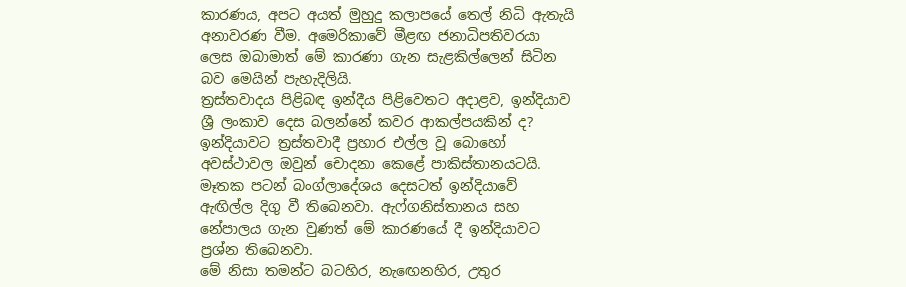කාරණය, අපට අයත් මුහුදු කලාපයේ තෙල් නිධි ඇතැයි අනාවරණ වීම. අමෙරිකාවේ මීළඟ ජනාධිපතිවරයා ලෙස ඔබාමාත් මේ කාරණා ගැන සැළකිල්ලෙන් සිටින බව මෙයින් පැහැදිලියි.
ත්‍රස්තවාදය පිළිබඳ ඉන්දීය පිළිවෙතට අදාළව, ඉන්දියාව ශ්‍රී ලංකාව දෙස බලන්නේ කවර ආකල්පයකින් ද?
ඉන්දියාවට ත්‍රස්තවාදී ප්‍රහාර එල්ල වූ බොහෝ අවස්ථාවල ඔවුන් චොදනා කෙළේ පාකිස්තානයටයි. මෑතක පටන් බංග්ලාදේශය දෙසටත් ඉන්දියාවේ ඇඟිල්ල දිගු වී තිබෙනවා. ඇෆ්ගනිස්තානය සහ නේපාලය ගැන වුණත් මේ කාරණයේ දී ඉන්දියාවට ප්‍රශ්න තිබෙනවා.
මේ නිසා තමන්ට බටහිර, නැඟෙනහිර, උතුර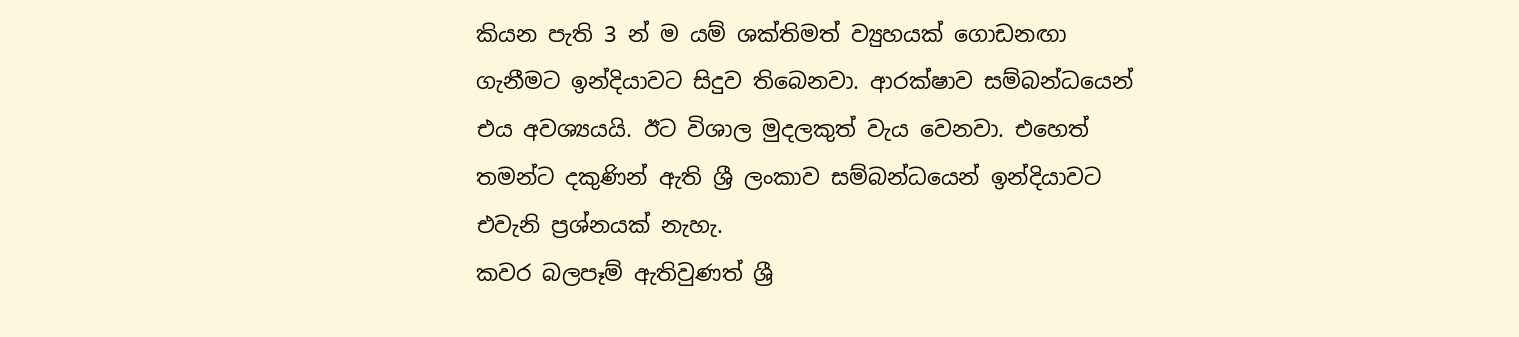කියන පැති 3 න් ම යම් ශක්තිමත් ව්‍යුහයක් ගොඩනඟා ගැනීමට ඉන්දියාවට සිදුව තිබෙනවා. ආරක්ෂාව සම්බන්ධයෙන් එය අවශ්‍යයයි. ඊට විශාල මුදලකුත් වැය වෙනවා. එහෙත් තමන්ට දකුණින් ඇති ශ්‍රී ලංකාව සම්බන්ධයෙන් ඉන්දියාවට එවැනි ප්‍රශ්නයක් නැහැ.
කවර බලපෑම් ඇතිවුණත් ශ්‍රී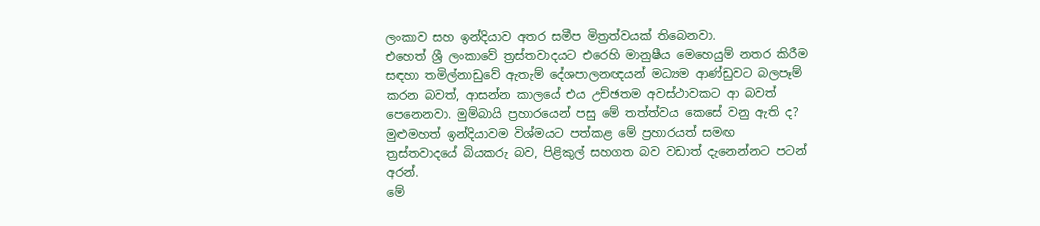ලංකාව සහ ඉන්දියාව අතර සමීප මිත්‍රත්වයක් තිබෙනවා.
එහෙත් ශ්‍රී ලංකාවේ ත්‍රස්තවාදයට එරෙහි මානුෂීය මෙහෙයුම් නතර කිරීම සඳහා තමිල්නාඩුවේ ඇතැම් දේශපාලනඥයන් මධ්‍යම ආණ්ඩුවට බලපෑම් කරන බවත්, ආසන්න කාලයේ එය උච්ඡතම අවස්ථාවකට ආ බවත් පෙනෙනවා. මුම්බායි ප්‍රහාරයෙන් පසු මේ තත්ත්වය කෙසේ වනු ඇති ද?
මුළුමහත් ඉන්දියාවම විශ්මයට පත්කළ මේ ප්‍රහාරයත් සමඟ ත්‍රස්තවාදයේ බියකරු බව, පිළිකුල් සහගත බව වඩාත් දැනෙන්නට පටන් අරන්.
මේ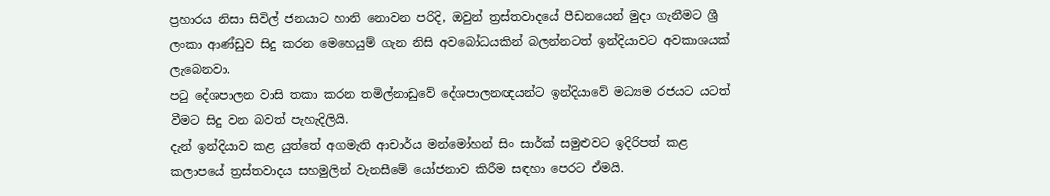ප්‍රහාරය නිසා සිවිල් ජනයාට හානි නොවන පරිදි, ඔවුන් ත්‍රස්තවාදයේ පීඩනයෙන් මුදා ගැනීමට ශ්‍රී ලංකා ආණ්ඩුව සිදු කරන මෙහෙයුම් ගැන නිසි අවබෝධයකින් බලන්නටත් ඉන්දියාවට අවකාශයක් ලැබෙනවා.
පටු දේශපාලන වාසි තකා කරන තමිල්නාඩුවේ දේශපාලනඥයන්ට ඉන්දියාවේ මධ්‍යම රජයට යටත් වීමට සිදු වන බවත් පැහැදිලියි.
දැන් ඉන්දියාව කළ යුත්තේ අගමැති ආචාර්ය මන්මෝහන් සිං සාර්ක් සමුළුවට ඉදිරිපත් කළ කලාපයේ ත්‍රස්තවාදය සහමුලින් වැනසීමේ යෝජනාව කිරීම සඳහා පෙරට ඒමයි.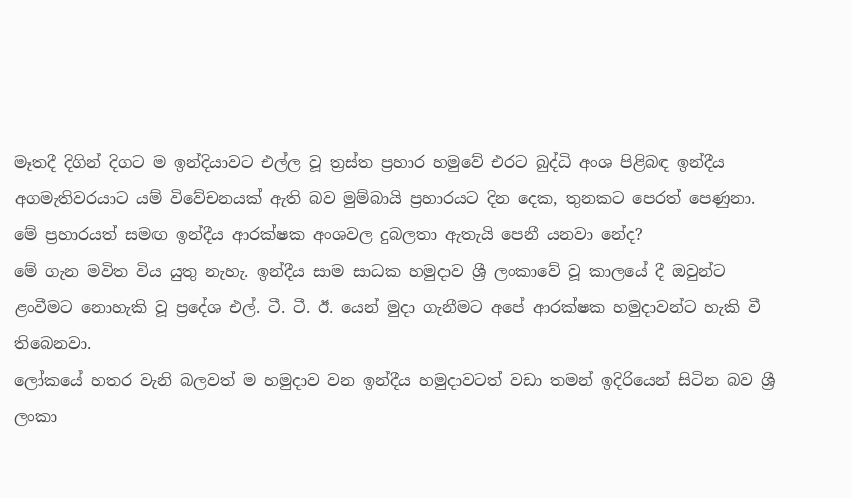මෑතදී දිගින් දිගට ම ඉන්දියාවට එල්ල වූ ත්‍රස්ත ප්‍රහාර හමුවේ එරට බුද්ධි අංශ පිළිබඳ ඉන්දීය අගමැතිවරයාට යම් විවේචනයක් ඇති බව මුම්බායි ප්‍රහාරයට දින දෙක, තුනකට පෙරත් පෙණුනා. මේ ප්‍රහාරයත් සමඟ ඉන්දීය ආරක්ෂක අංශවල දුබලතා ඇතැයි පෙනී යනවා නේද?
මේ ගැන මවිත විය යුතු නැහැ. ඉන්දීය සාම සාධක හමුදාව ශ්‍රී ලංකාවේ වූ කාලයේ දී ඔවුන්ට ළංවීමට නොහැකි වූ ප්‍රදේශ එල්. ටී. ටී. ඊ. යෙන් මුදා ගැනීමට අපේ ආරක්ෂක හමුදාවන්ට හැකි වී තිබෙනවා.
ලෝකයේ හතර වැනි බලවත් ම හමුදාව වන ඉන්දීය හමුදාවටත් වඩා තමන් ඉදිරියෙන් සිටින බව ශ්‍රී ලංකා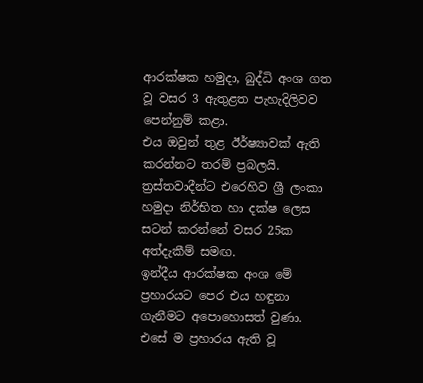ආරක්ෂක හමුදා, බුද්ධි අංශ ගත වූ වසර 3 ඇතුළත පැහැදිලිවව පෙන්නුම් කළා.
එය ඔවුන් තුළ ඊර්ෂ්‍යාවක් ඇති කරන්නට තරම් ප්‍රබලයි. ත්‍රස්තවාදීන්ට එරෙහිව ශ්‍රී ලංකා හමුදා නිර්භිත හා දක්ෂ ලෙස සටන් කරන්නේ වසර 25ක අත්දැකීම් සමඟ.
ඉන්දීය ආරක්ෂක අංශ මේ ප්‍රහාරයට පෙර එය හඳුනා ගැනීමට අපොහොසත් වුණා.
එසේ ම ප්‍රහාරය ඇති වූ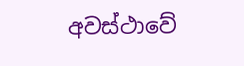අවස්ථාවේ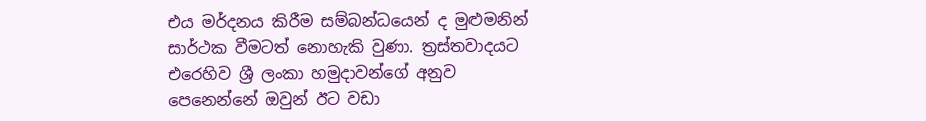එය මර්දනය කිරීම සම්බන්ධයෙන් ද මුළුමනින් සාර්ථක වීමටත් නොහැකි වුණා. ත්‍රස්තවාදයට එරෙහිව ශ්‍රී ලංකා හමුදාවන්ගේ අනුව පෙනෙන්නේ ඔවුන් ඊට වඩා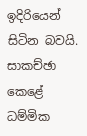ඉදිරියෙන් සිටින බවයි.
සාකච්ඡා කෙළේ ධම්මික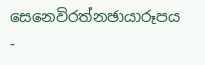සෙනෙවිරත්නඡායාරූපය -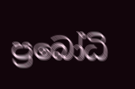ප්‍රබෝධි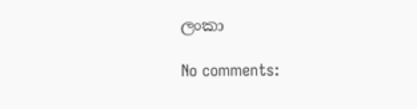ලංකා

No comments: